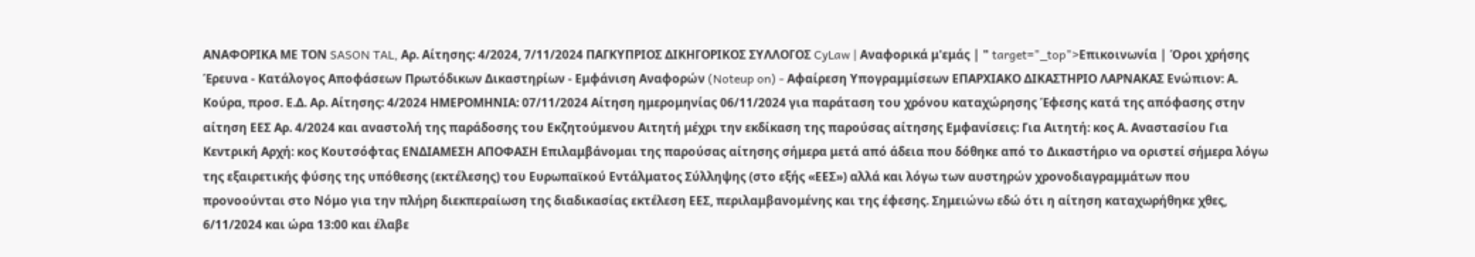ΑΝΑΦΟΡΙΚΑ ΜΕ ΤΟΝ SASON TAL, Αρ. Αίτησης: 4/2024, 7/11/2024 ΠΑΓΚΥΠΡΙΟΣ ΔΙΚΗΓΟΡΙΚΟΣ ΣΥΛΛΟΓΟΣ CyLaw | Αναφορικά μ'εμάς | " target="_top">Επικοινωνία | Όροι χρήσης Έρευνα - Κατάλογος Αποφάσεων Πρωτόδικων Δικαστηρίων - Εμφάνιση Αναφορών (Noteup on) - Αφαίρεση Υπογραμμίσεων ΕΠΑΡΧΙΑΚΟ ΔΙΚΑΣΤΗΡΙΟ ΛΑΡΝΑΚΑΣ Ενώπιον: Α. Κούρα, προσ. Ε.Δ. Αρ. Αίτησης: 4/2024 ΗΜΕΡΟΜΗΝΙΑ: 07/11/2024 Αίτηση ημερομηνίας 06/11/2024 για παράταση του χρόνου καταχώρησης Έφεσης κατά της απόφασης στην αίτηση ΕΕΣ Αρ. 4/2024 και αναστολή της παράδοσης του Εκζητούμενου Αιτητή μέχρι την εκδίκαση της παρούσας αίτησης Εμφανίσεις: Για Αιτητή: κος Α. Αναστασίου Για Κεντρική Αρχή: κος Κουτσόφτας ΕΝΔΙΑΜΕΣΗ ΑΠΟΦΑΣΗ Επιλαμβάνομαι της παρούσας αίτησης σήμερα μετά από άδεια που δόθηκε από το Δικαστήριο να οριστεί σήμερα λόγω της εξαιρετικής φύσης της υπόθεσης (εκτέλεσης) του Ευρωπαϊκού Εντάλματος Σύλληψης (στο εξής «ΕΕΣ») αλλά και λόγω των αυστηρών χρονοδιαγραμμάτων που προνοούνται στο Νόμο για την πλήρη διεκπεραίωση της διαδικασίας εκτέλεση ΕΕΣ, περιλαμβανομένης και της έφεσης. Σημειώνω εδώ ότι η αίτηση καταχωρήθηκε χθες, 6/11/2024 και ώρα 13:00 και έλαβε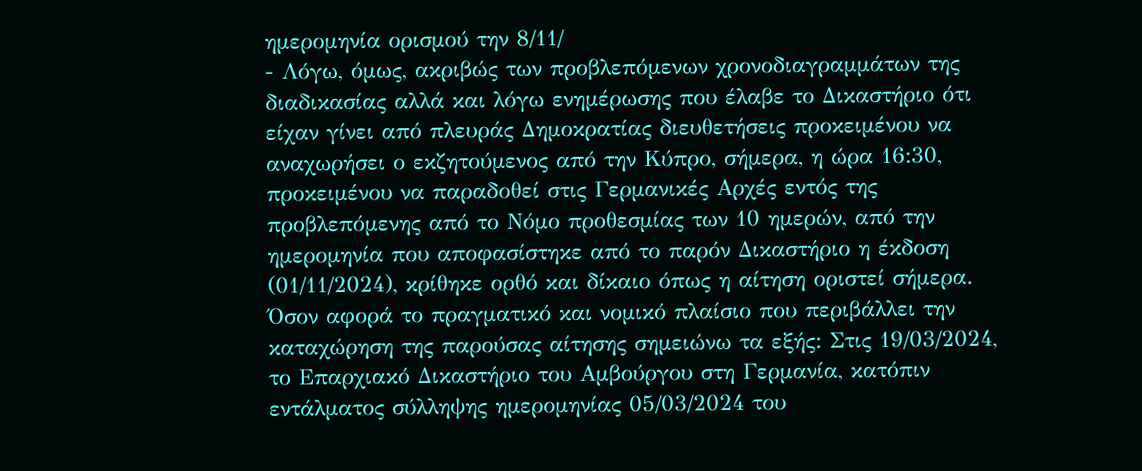ημερομηνία ορισμού την 8/11/
- Λόγω, όμως, ακριβώς των προβλεπόμενων χρονοδιαγραμμάτων της διαδικασίας αλλά και λόγω ενημέρωσης που έλαβε το Δικαστήριο ότι είχαν γίνει από πλευράς Δημοκρατίας διευθετήσεις προκειμένου να αναχωρήσει ο εκζητούμενος από την Κύπρο, σήμερα, η ώρα 16:30, προκειμένου να παραδοθεί στις Γερμανικές Αρχές εντός της προβλεπόμενης από το Νόμο προθεσμίας των 10 ημερών, από την ημερομηνία που αποφασίστηκε από το παρόν Δικαστήριο η έκδοση (01/11/2024), κρίθηκε ορθό και δίκαιο όπως η αίτηση οριστεί σήμερα. Όσον αφορά το πραγματικό και νομικό πλαίσιο που περιβάλλει την καταχώρηση της παρούσας αίτησης σημειώνω τα εξής: Στις 19/03/2024, το Επαρχιακό Δικαστήριο του Αμβούργου στη Γερμανία, κατόπιν εντάλματος σύλληψης ημερομηνίας 05/03/2024 του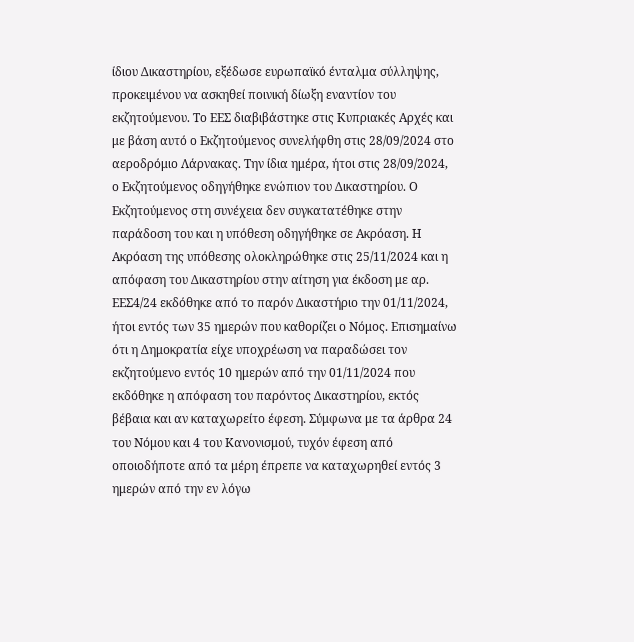ίδιου Δικαστηρίου, εξέδωσε ευρωπαϊκό ένταλμα σύλληψης, προκειμένου να ασκηθεί ποινική δίωξη εναντίον του εκζητούμενου. Το ΕΕΣ διαβιβάστηκε στις Κυπριακές Αρχές και με βάση αυτό ο Εκζητούμενος συνελήφθη στις 28/09/2024 στο αεροδρόμιο Λάρνακας. Την ίδια ημέρα, ήτοι στις 28/09/2024, ο Εκζητούμενος οδηγήθηκε ενώπιον του Δικαστηρίου. Ο Εκζητούμενος στη συνέχεια δεν συγκατατέθηκε στην παράδοση του και η υπόθεση οδηγήθηκε σε Ακρόαση. Η Ακρόαση της υπόθεσης ολοκληρώθηκε στις 25/11/2024 και η απόφαση του Δικαστηρίου στην αίτηση για έκδοση με αρ. ΕΕΣ4/24 εκδόθηκε από το παρόν Δικαστήριο την 01/11/2024, ήτοι εντός των 35 ημερών που καθορίζει ο Νόμος. Επισημαίνω ότι η Δημοκρατία είχε υποχρέωση να παραδώσει τον εκζητούμενο εντός 10 ημερών από την 01/11/2024 που εκδόθηκε η απόφαση του παρόντος Δικαστηρίου, εκτός βέβαια και αν καταχωρείτο έφεση. Σύμφωνα με τα άρθρα 24 του Νόμου και 4 του Κανονισμού, τυχόν έφεση από οποιοδήποτε από τα μέρη έπρεπε να καταχωρηθεί εντός 3 ημερών από την εν λόγω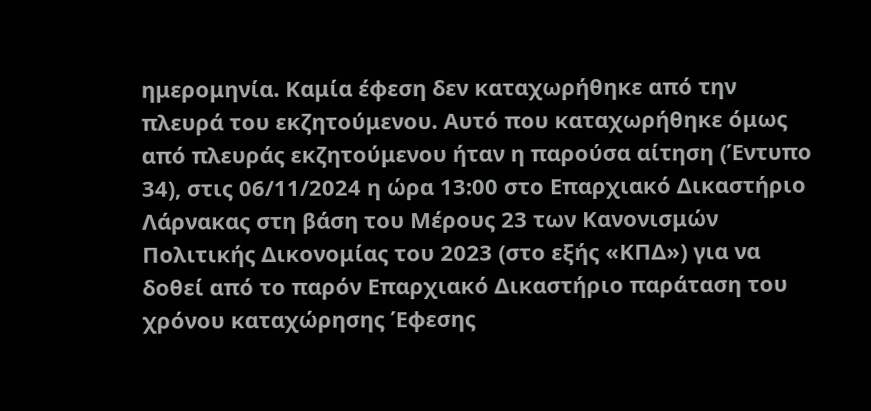ημερομηνία. Καμία έφεση δεν καταχωρήθηκε από την πλευρά του εκζητούμενου. Αυτό που καταχωρήθηκε όμως από πλευράς εκζητούμενου ήταν η παρούσα αίτηση (Έντυπο 34), στις 06/11/2024 η ώρα 13:00 στο Επαρχιακό Δικαστήριο Λάρνακας στη βάση του Μέρους 23 των Κανονισμών Πολιτικής Δικονομίας του 2023 (στο εξής «ΚΠΔ») για να δοθεί από το παρόν Επαρχιακό Δικαστήριο παράταση του χρόνου καταχώρησης Έφεσης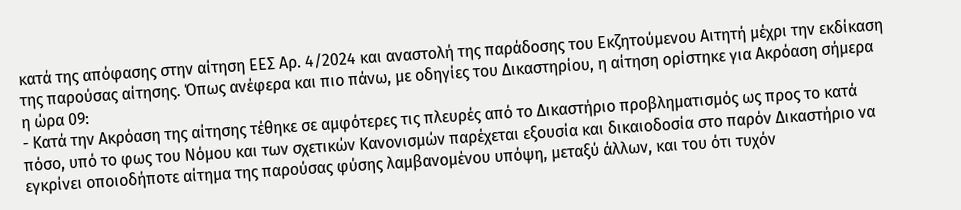κατά της απόφασης στην αίτηση ΕΕΣ Αρ. 4/2024 και αναστολή της παράδοσης του Εκζητούμενου Αιτητή μέχρι την εκδίκαση της παρούσας αίτησης. Όπως ανέφερα και πιο πάνω, με οδηγίες του Δικαστηρίου, η αίτηση ορίστηκε για Ακρόαση σήμερα η ώρα 09:
- Κατά την Ακρόαση της αίτησης τέθηκε σε αμφότερες τις πλευρές από το Δικαστήριο προβληματισμός ως προς το κατά πόσο, υπό το φως του Νόμου και των σχετικών Κανονισμών παρέχεται εξουσία και δικαιοδοσία στο παρόν Δικαστήριο να εγκρίνει οποιοδήποτε αίτημα της παρούσας φύσης λαμβανομένου υπόψη, μεταξύ άλλων, και του ότι τυχόν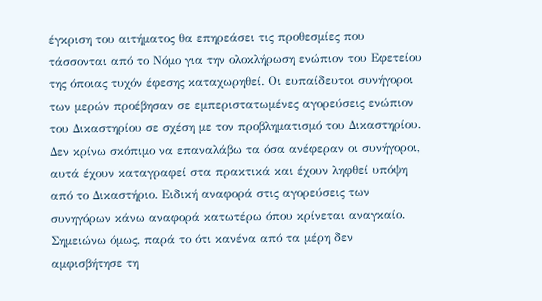έγκριση του αιτήματος θα επηρεάσει τις προθεσμίες που τάσσονται από το Νόμο για την ολοκλήρωση ενώπιον του Εφετείου της όποιας τυχόν έφεσης καταχωρηθεί. Οι ευπαίδευτοι συνήγοροι των μερών προέβησαν σε εμπεριστατωμένες αγορεύσεις ενώπιον του Δικαστηρίου σε σχέση με τον προβληματισμό του Δικαστηρίου. Δεν κρίνω σκόπιμο να επαναλάβω τα όσα ανέφεραν οι συνήγοροι, αυτά έχουν καταγραφεί στα πρακτικά και έχουν ληφθεί υπόψη από το Δικαστήριο. Ειδική αναφορά στις αγορεύσεις των συνηγόρων κάνω αναφορά κατωτέρω όπου κρίνεται αναγκαίο. Σημειώνω όμως, παρά το ότι κανένα από τα μέρη δεν αμφισβήτησε τη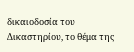δικαιοδοσία του Δικαστηρίου, το θέμα της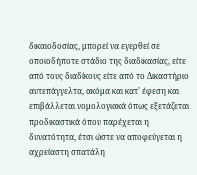δικαιοδοσίας, μπορεί να εγερθεί σε οποιοδήποτε στάδιο της διαδικασίας, είτε από τους διαδίκους είτε από το Δικαστήριο αυτεπάγγελτα, ακόμα και κατ' έφεση και επιβάλλεται νομολογιακά όπως εξετάζεται προδικαστικά όπου παρέχεται η δυνατότητα, έτσι ώστε να αποφεύγεται η αχρείαστη σπατάλη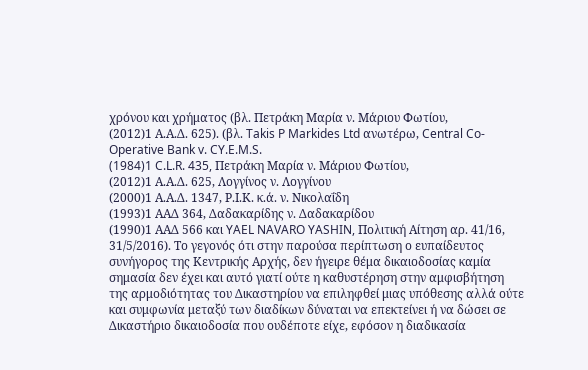χρόνου και χρήματος (βλ. Πετράκη Μαρία ν. Μάριου Φωτίου,
(2012)1 Α.Α.Δ. 625). (βλ. Takis P Markides Ltd ανωτέρω, Central Co-Operative Bank v. CY.E.M.S.
(1984)1 C.L.R. 435, Πετράκη Μαρία ν. Μάριου Φωτίου,
(2012)1 Α.Α.Δ. 625, Λογγίνος ν. Λογγίνου
(2000)1 Α.Α.Δ. 1347, Ρ.Ι.Κ. κ.ά. ν. Νικολαΐδη
(1993)1 ΑΑΔ 364, Δαδακαρίδης ν. Δαδακαρίδου
(1990)1 ΑΑΔ 566 και YAEL NAVARO YASHIN, Πολιτική Αίτηση αρ. 41/16, 31/5/2016). Το γεγονός ότι στην παρούσα περίπτωση ο ευπαίδευτος συνήγορος της Κεντρικής Αρχής, δεν ήγειρε θέμα δικαιοδοσίας καμία σημασία δεν έχει και αυτό γιατί ούτε η καθυστέρηση στην αμφισβήτηση της αρμοδιότητας του Δικαστηρίου να επιληφθεί μιας υπόθεσης αλλά ούτε και συμφωνία μεταξύ των διαδίκων δύναται να επεκτείνει ή να δώσει σε Δικαστήριο δικαιοδοσία που ουδέποτε είχε, εφόσον η διαδικασία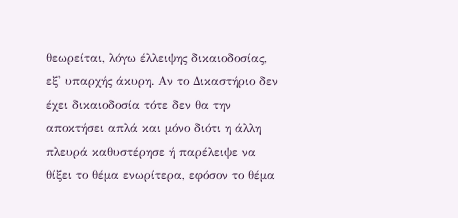θεωρείται, λόγω έλλειψης δικαιοδοσίας, εξ' υπαρχής άκυρη. Αν το Δικαστήριο δεν έχει δικαιοδοσία τότε δεν θα την αποκτήσει απλά και μόνο διότι η άλλη πλευρά καθυστέρησε ή παρέλειψε να θίξει το θέμα ενωρίτερα, εφόσον το θέμα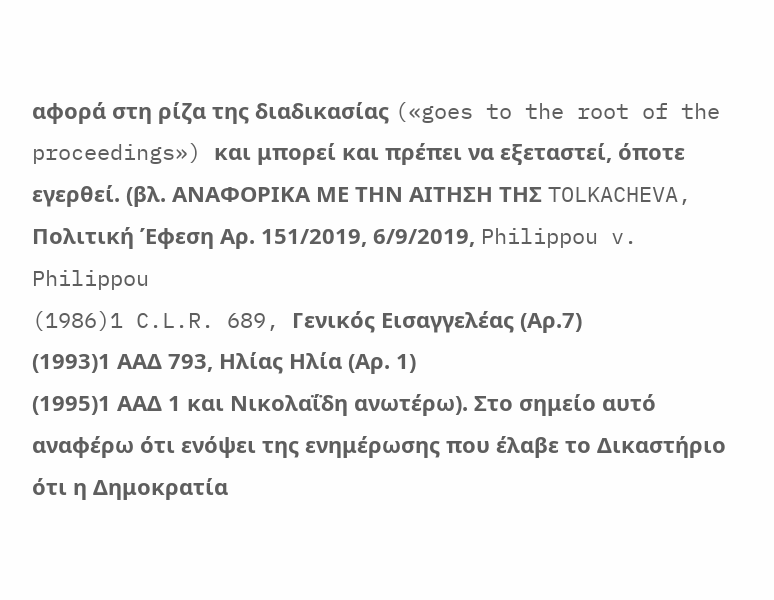αφορά στη ρίζα της διαδικασίας («goes to the root of the proceedings») και μπορεί και πρέπει να εξεταστεί, όποτε εγερθεί. (βλ. ΑΝΑΦΟΡΙΚΑ ΜΕ TΗΝ ΑΙΤΗΣΗ ΤΗΣ TOLKACHEVA, Πολιτική Έφεση Αρ. 151/2019, 6/9/2019, Philippou v. Philippou
(1986)1 C.L.R. 689, Γενικός Εισαγγελέας (Αρ.7)
(1993)1 ΑΑΔ 793, Ηλίας Ηλία (Αρ. 1)
(1995)1 ΑΑΔ 1 και Νικολαΐδη ανωτέρω). Στο σημείο αυτό αναφέρω ότι ενόψει της ενημέρωσης που έλαβε το Δικαστήριο ότι η Δημοκρατία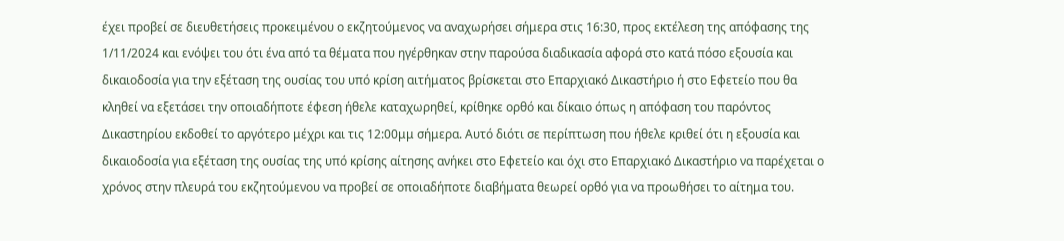έχει προβεί σε διευθετήσεις προκειμένου ο εκζητούμενος να αναχωρήσει σήμερα στις 16:30, προς εκτέλεση της απόφασης της 1/11/2024 και ενόψει του ότι ένα από τα θέματα που ηγέρθηκαν στην παρούσα διαδικασία αφορά στο κατά πόσο εξουσία και δικαιοδοσία για την εξέταση της ουσίας του υπό κρίση αιτήματος βρίσκεται στο Επαρχιακό Δικαστήριο ή στο Εφετείο που θα κληθεί να εξετάσει την οποιαδήποτε έφεση ήθελε καταχωρηθεί, κρίθηκε ορθό και δίκαιο όπως η απόφαση του παρόντος Δικαστηρίου εκδοθεί το αργότερο μέχρι και τις 12:00μμ σήμερα. Αυτό διότι σε περίπτωση που ήθελε κριθεί ότι η εξουσία και δικαιοδοσία για εξέταση της ουσίας της υπό κρίσης αίτησης ανήκει στο Εφετείο και όχι στο Επαρχιακό Δικαστήριο να παρέχεται ο χρόνος στην πλευρά του εκζητούμενου να προβεί σε οποιαδήποτε διαβήματα θεωρεί ορθό για να προωθήσει το αίτημα του.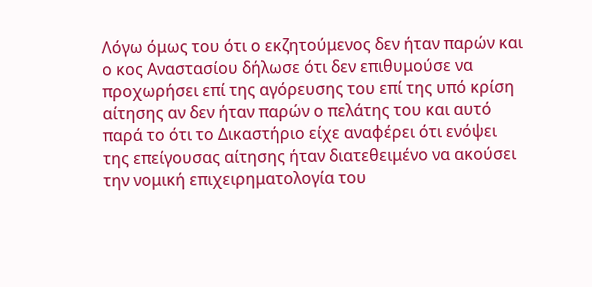Λόγω όμως του ότι ο εκζητούμενος δεν ήταν παρών και ο κος Αναστασίου δήλωσε ότι δεν επιθυμούσε να προχωρήσει επί της αγόρευσης του επί της υπό κρίση αίτησης αν δεν ήταν παρών ο πελάτης του και αυτό παρά το ότι το Δικαστήριο είχε αναφέρει ότι ενόψει της επείγουσας αίτησης ήταν διατεθειμένο να ακούσει την νομική επιχειρηματολογία του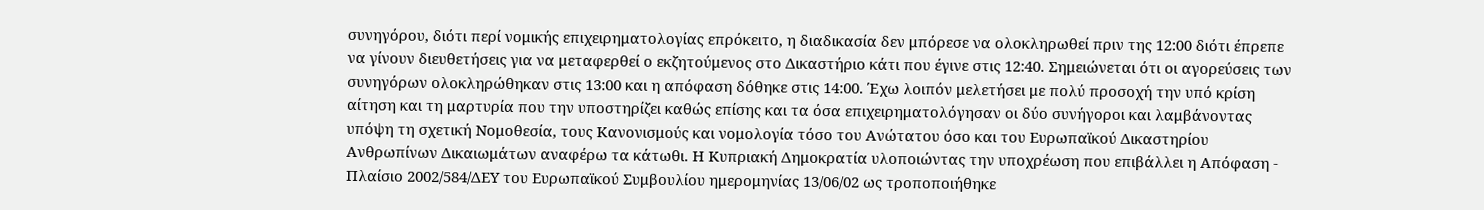συνηγόρου, διότι περί νομικής επιχειρηματολογίας επρόκειτο, η διαδικασία δεν μπόρεσε να ολοκληρωθεί πριν της 12:00 διότι έπρεπε να γίνουν διευθετήσεις για να μεταφερθεί ο εκζητούμενος στο Δικαστήριο κάτι που έγινε στις 12:40. Σημειώνεται ότι οι αγορεύσεις των συνηγόρων ολοκληρώθηκαν στις 13:00 και η απόφαση δόθηκε στις 14:00. Έχω λοιπόν μελετήσει με πολύ προσοχή την υπό κρίση αίτηση και τη μαρτυρία που την υποστηρίζει καθώς επίσης και τα όσα επιχειρηματολόγησαν οι δύο συνήγοροι και λαμβάνοντας υπόψη τη σχετική Νομοθεσία, τους Κανονισμούς και νομολογία τόσο του Ανώτατου όσο και του Ευρωπαϊκού Δικαστηρίου Ανθρωπίνων Δικαιωμάτων αναφέρω τα κάτωθι. Η Κυπριακή Δημοκρατία υλοποιώντας την υποχρέωση που επιβάλλει η Απόφαση - Πλαίσιο 2002/584/ΔΕΥ του Ευρωπαϊκού Συμβουλίου ημερομηνίας 13/06/02 ως τροποποιήθηκε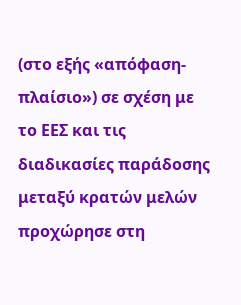(στο εξής «απόφαση- πλαίσιο») σε σχέση με το ΕΕΣ και τις διαδικασίες παράδοσης μεταξύ κρατών μελών προχώρησε στη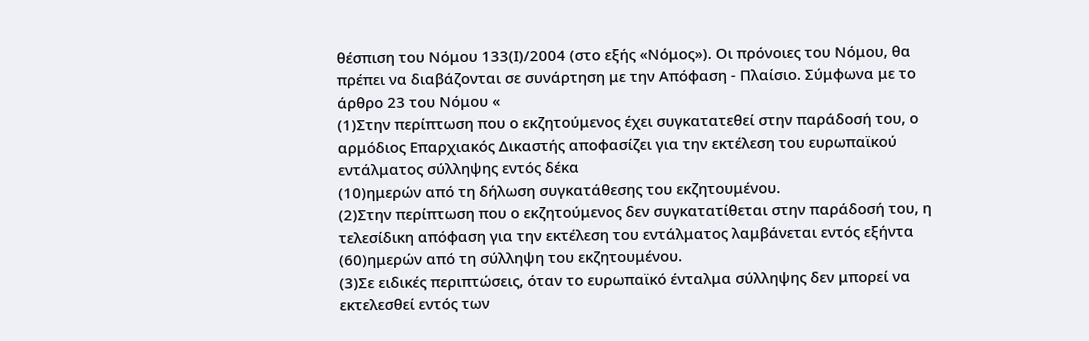θέσπιση του Νόμου 133(Ι)/2004 (στο εξής «Νόμος»). Οι πρόνοιες του Νόμου, θα πρέπει να διαβάζονται σε συνάρτηση με την Απόφαση - Πλαίσιο. Σύμφωνα με το άρθρο 23 του Νόμου «
(1)Στην περίπτωση που ο εκζητούμενος έχει συγκατατεθεί στην παράδοσή του, ο αρμόδιος Επαρχιακός Δικαστής αποφασίζει για την εκτέλεση του ευρωπαϊκού εντάλματος σύλληψης εντός δέκα
(10)ημερών από τη δήλωση συγκατάθεσης του εκζητουμένου.
(2)Στην περίπτωση που ο εκζητούμενος δεν συγκατατίθεται στην παράδοσή του, η τελεσίδικη απόφαση για την εκτέλεση του εντάλματος λαμβάνεται εντός εξήντα
(60)ημερών από τη σύλληψη του εκζητουμένου.
(3)Σε ειδικές περιπτώσεις, όταν το ευρωπαϊκό ένταλμα σύλληψης δεν μπορεί να εκτελεσθεί εντός των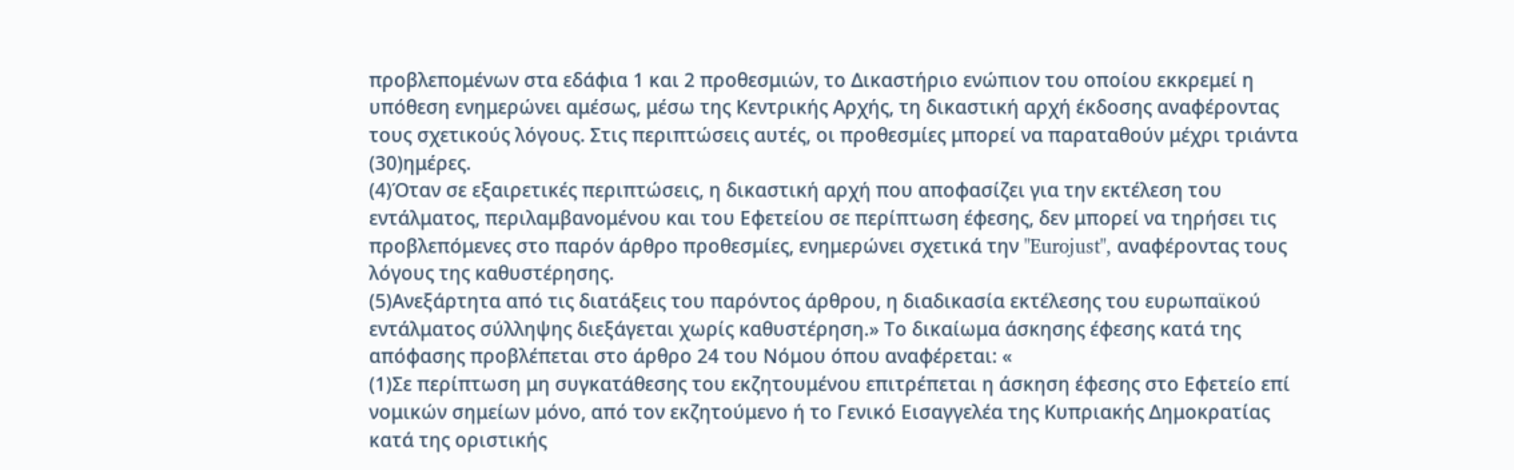προβλεπομένων στα εδάφια 1 και 2 προθεσμιών, το Δικαστήριο ενώπιον του οποίου εκκρεμεί η υπόθεση ενημερώνει αμέσως, μέσω της Κεντρικής Αρχής, τη δικαστική αρχή έκδοσης αναφέροντας τους σχετικούς λόγους. Στις περιπτώσεις αυτές, οι προθεσμίες μπορεί να παραταθούν μέχρι τριάντα
(30)ημέρες.
(4)Όταν σε εξαιρετικές περιπτώσεις, η δικαστική αρχή που αποφασίζει για την εκτέλεση του εντάλματος, περιλαμβανομένου και του Εφετείου σε περίπτωση έφεσης, δεν μπορεί να τηρήσει τις προβλεπόμενες στο παρόν άρθρο προθεσμίες, ενημερώνει σχετικά την "Eurojust", αναφέροντας τους λόγους της καθυστέρησης.
(5)Ανεξάρτητα από τις διατάξεις του παρόντος άρθρου, η διαδικασία εκτέλεσης του ευρωπαϊκού εντάλματος σύλληψης διεξάγεται χωρίς καθυστέρηση.» Το δικαίωμα άσκησης έφεσης κατά της απόφασης προβλέπεται στο άρθρο 24 του Νόμου όπου αναφέρεται: «
(1)Σε περίπτωση μη συγκατάθεσης του εκζητουμένου επιτρέπεται η άσκηση έφεσης στο Εφετείο επί νομικών σημείων μόνο, από τον εκζητούμενο ή το Γενικό Εισαγγελέα της Κυπριακής Δημοκρατίας κατά της οριστικής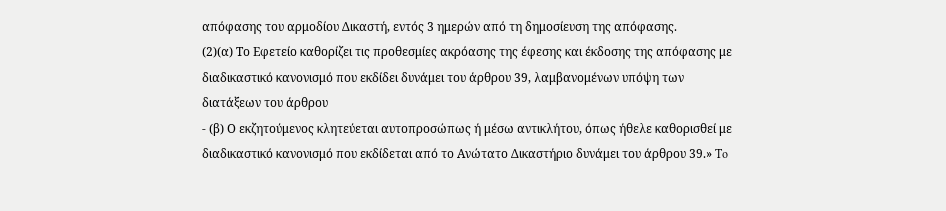απόφασης του αρμοδίου Δικαστή, εντός 3 ημερών από τη δημοσίευση της απόφασης.
(2)(α) Το Εφετείο καθορίζει τις προθεσμίες ακρόασης της έφεσης και έκδοσης της απόφασης με διαδικαστικό κανονισμό που εκδίδει δυνάμει του άρθρου 39, λαμβανομένων υπόψη των διατάξεων του άρθρου
- (β) Ο εκζητούμενος κλητεύεται αυτοπροσώπως ή μέσω αντικλήτου, όπως ήθελε καθορισθεί με διαδικαστικό κανονισμό που εκδίδεται από το Ανώτατο Δικαστήριο δυνάμει του άρθρου 39.» To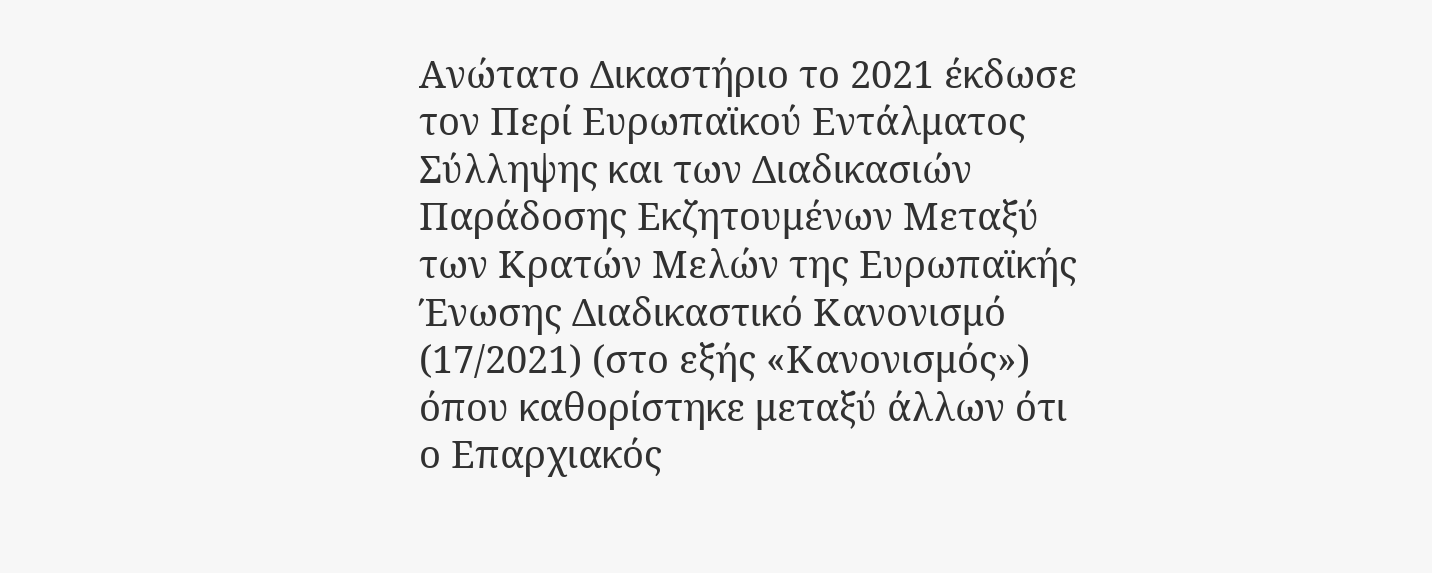Ανώτατο Δικαστήριο το 2021 έκδωσε τον Περί Ευρωπαϊκού Εντάλματος Σύλληψης και των Διαδικασιών Παράδοσης Εκζητουμένων Μεταξύ των Κρατών Μελών της Ευρωπαϊκής Ένωσης Διαδικαστικό Κανονισμό (17/2021) (στο εξής «Κανονισμός») όπου καθορίστηκε μεταξύ άλλων ότι ο Επαρχιακός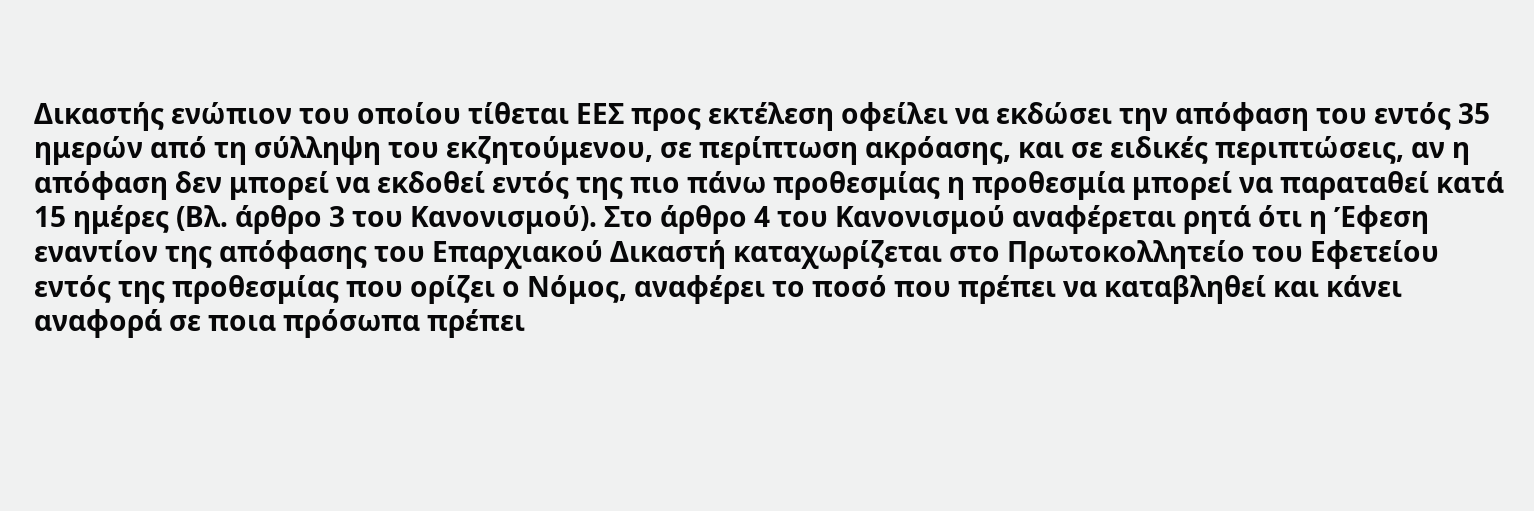Δικαστής ενώπιον του οποίου τίθεται ΕΕΣ προς εκτέλεση οφείλει να εκδώσει την απόφαση του εντός 35 ημερών από τη σύλληψη του εκζητούμενου, σε περίπτωση ακρόασης, και σε ειδικές περιπτώσεις, αν η απόφαση δεν μπορεί να εκδοθεί εντός της πιο πάνω προθεσμίας η προθεσμία μπορεί να παραταθεί κατά 15 ημέρες (Βλ. άρθρο 3 του Κανονισμού). Στο άρθρο 4 του Κανονισμού αναφέρεται ρητά ότι η Έφεση εναντίον της απόφασης του Επαρχιακού Δικαστή καταχωρίζεται στο Πρωτοκολλητείο του Εφετείου εντός της προθεσμίας που ορίζει ο Νόμος, αναφέρει το ποσό που πρέπει να καταβληθεί και κάνει αναφορά σε ποια πρόσωπα πρέπει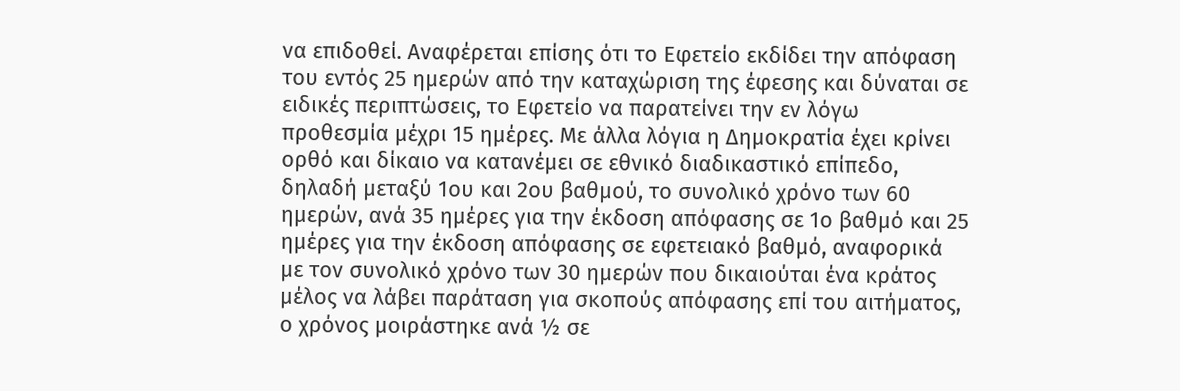να επιδοθεί. Αναφέρεται επίσης ότι το Εφετείο εκδίδει την απόφαση του εντός 25 ημερών από την καταχώριση της έφεσης και δύναται σε ειδικές περιπτώσεις, το Εφετείο να παρατείνει την εν λόγω προθεσμία μέχρι 15 ημέρες. Με άλλα λόγια η Δημοκρατία έχει κρίνει ορθό και δίκαιο να κατανέμει σε εθνικό διαδικαστικό επίπεδο, δηλαδή μεταξύ 1ου και 2ου βαθμού, το συνολικό χρόνο των 60 ημερών, ανά 35 ημέρες για την έκδοση απόφασης σε 1ο βαθμό και 25 ημέρες για την έκδοση απόφασης σε εφετειακό βαθμό, αναφορικά με τον συνολικό χρόνο των 30 ημερών που δικαιούται ένα κράτος μέλος να λάβει παράταση για σκοπούς απόφασης επί του αιτήματος, ο χρόνος μοιράστηκε ανά ½ σε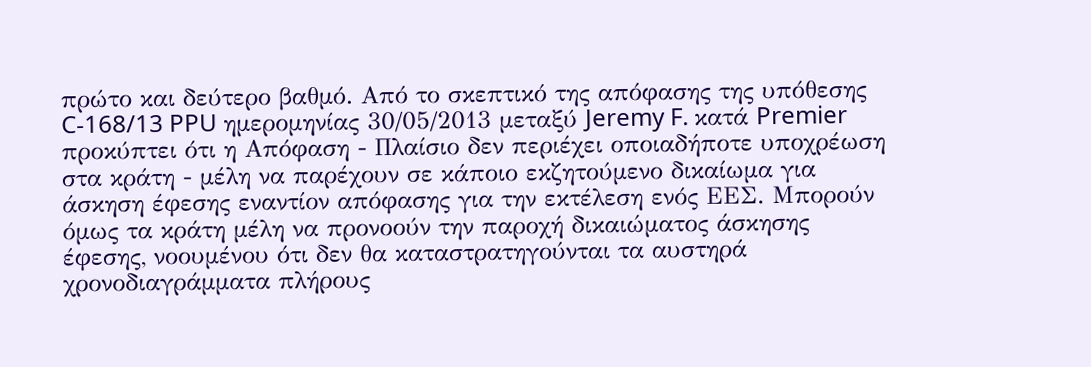πρώτο και δεύτερο βαθμό. Από το σκεπτικό της απόφασης της υπόθεσης C‑168/13 PPU ημερομηνίας 30/05/2013 μεταξύ Jeremy F. κατά Premier προκύπτει ότι η Απόφαση - Πλαίσιο δεν περιέχει οποιαδήποτε υποχρέωση στα κράτη - μέλη να παρέχουν σε κάποιο εκζητούμενο δικαίωμα για άσκηση έφεσης εναντίον απόφασης για την εκτέλεση ενός ΕΕΣ. Μπορούν όμως τα κράτη μέλη να προνοούν την παροχή δικαιώματος άσκησης έφεσης, νοουμένου ότι δεν θα καταστρατηγούνται τα αυστηρά χρονοδιαγράμματα πλήρους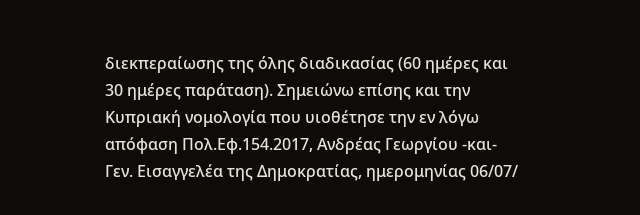διεκπεραίωσης της όλης διαδικασίας (60 ημέρες και 30 ημέρες παράταση). Σημειώνω επίσης και την Κυπριακή νομολογία που υιοθέτησε την εν λόγω απόφαση Πολ.Εφ.154.2017, Ανδρέας Γεωργίου -και- Γεν. Εισαγγελέα της Δημοκρατίας, ημερομηνίας 06/07/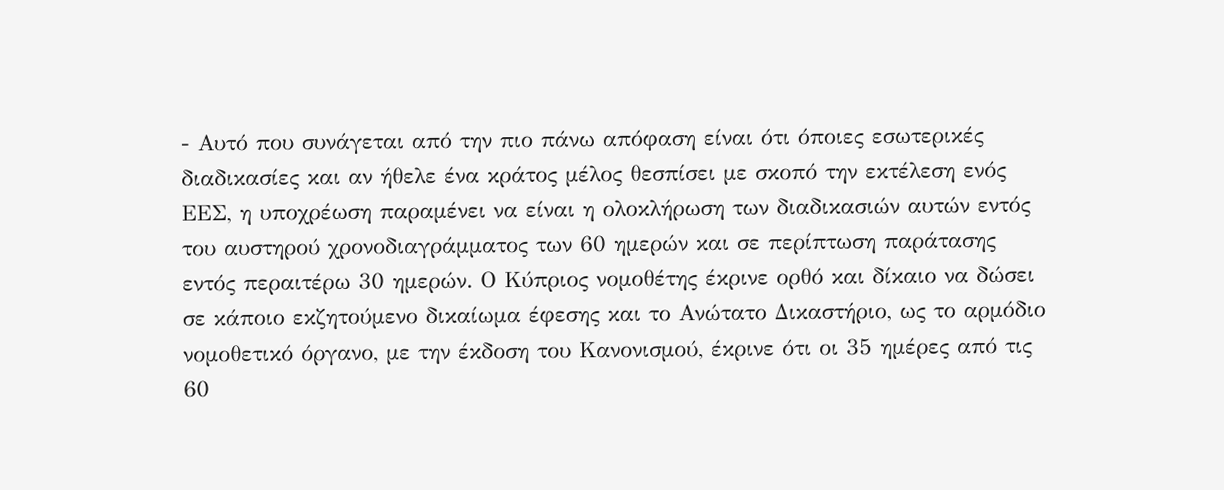- Αυτό που συνάγεται από την πιο πάνω απόφαση είναι ότι όποιες εσωτερικές διαδικασίες και αν ήθελε ένα κράτος μέλος θεσπίσει με σκοπό την εκτέλεση ενός ΕΕΣ, η υποχρέωση παραμένει να είναι η ολοκλήρωση των διαδικασιών αυτών εντός του αυστηρού χρονοδιαγράμματος των 60 ημερών και σε περίπτωση παράτασης εντός περαιτέρω 30 ημερών. Ο Κύπριος νομοθέτης έκρινε ορθό και δίκαιο να δώσει σε κάποιο εκζητούμενο δικαίωμα έφεσης και το Ανώτατο Δικαστήριο, ως το αρμόδιο νομοθετικό όργανο, με την έκδοση του Κανονισμού, έκρινε ότι οι 35 ημέρες από τις 60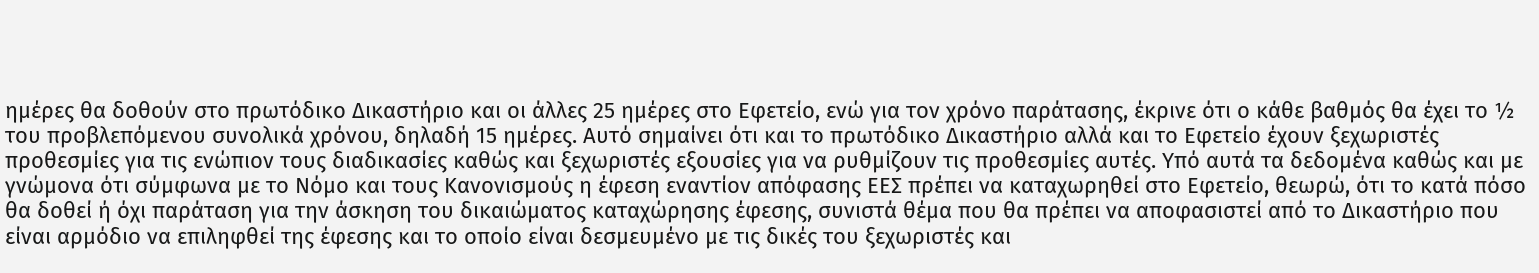ημέρες θα δοθούν στο πρωτόδικο Δικαστήριο και οι άλλες 25 ημέρες στο Εφετείο, ενώ για τον χρόνο παράτασης, έκρινε ότι ο κάθε βαθμός θα έχει το ½ του προβλεπόμενου συνολικά χρόνου, δηλαδή 15 ημέρες. Αυτό σημαίνει ότι και το πρωτόδικο Δικαστήριο αλλά και το Εφετείο έχουν ξεχωριστές προθεσμίες για τις ενώπιον τους διαδικασίες καθώς και ξεχωριστές εξουσίες για να ρυθμίζουν τις προθεσμίες αυτές. Υπό αυτά τα δεδομένα καθώς και με γνώμονα ότι σύμφωνα με το Νόμο και τους Κανονισμούς η έφεση εναντίον απόφασης ΕΕΣ πρέπει να καταχωρηθεί στο Εφετείο, θεωρώ, ότι το κατά πόσο θα δοθεί ή όχι παράταση για την άσκηση του δικαιώματος καταχώρησης έφεσης, συνιστά θέμα που θα πρέπει να αποφασιστεί από το Δικαστήριο που είναι αρμόδιο να επιληφθεί της έφεσης και το οποίο είναι δεσμευμένο με τις δικές του ξεχωριστές και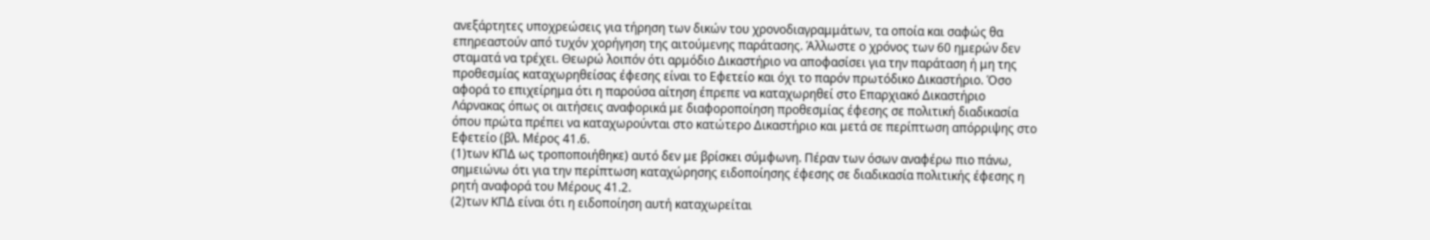ανεξάρτητες υποχρεώσεις για τήρηση των δικών του χρονοδιαγραμμάτων, τα οποία και σαφώς θα επηρεαστούν από τυχόν χορήγηση της αιτούμενης παράτασης. Άλλωστε ο χρόνος των 60 ημερών δεν σταματά να τρέχει. Θεωρώ λοιπόν ότι αρμόδιο Δικαστήριο να αποφασίσει για την παράταση ή μη της προθεσμίας καταχωρηθείσας έφεσης είναι το Εφετείο και όχι το παρόν πρωτόδικο Δικαστήριο. Όσο αφορά το επιχείρημα ότι η παρούσα αίτηση έπρεπε να καταχωρηθεί στο Επαρχιακό Δικαστήριο Λάρνακας όπως οι αιτήσεις αναφορικά με διαφοροποίηση προθεσμίας έφεσης σε πολιτική διαδικασία όπου πρώτα πρέπει να καταχωρούνται στο κατώτερο Δικαστήριο και μετά σε περίπτωση απόρριψης στο Εφετείο (βλ. Μέρος 41.6.
(1)των ΚΠΔ ως τροποποιήθηκε) αυτό δεν με βρίσκει σύμφωνη. Πέραν των όσων αναφέρω πιο πάνω, σημειώνω ότι για την περίπτωση καταχώρησης ειδοποίησης έφεσης σε διαδικασία πολιτικής έφεσης η ρητή αναφορά του Μέρους 41.2.
(2)των ΚΠΔ είναι ότι η ειδοποίηση αυτή καταχωρείται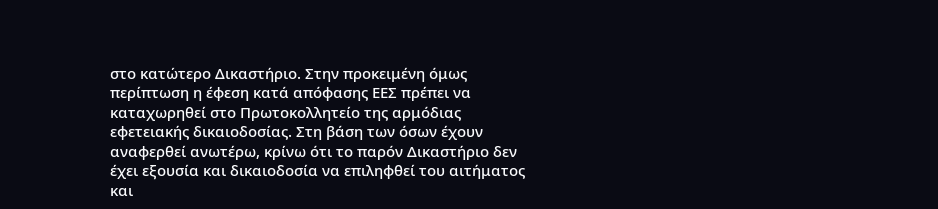στο κατώτερο Δικαστήριο. Στην προκειμένη όμως περίπτωση η έφεση κατά απόφασης ΕΕΣ πρέπει να καταχωρηθεί στο Πρωτοκολλητείο της αρμόδιας εφετειακής δικαιοδοσίας. Στη βάση των όσων έχουν αναφερθεί ανωτέρω, κρίνω ότι το παρόν Δικαστήριο δεν έχει εξουσία και δικαιοδοσία να επιληφθεί του αιτήματος και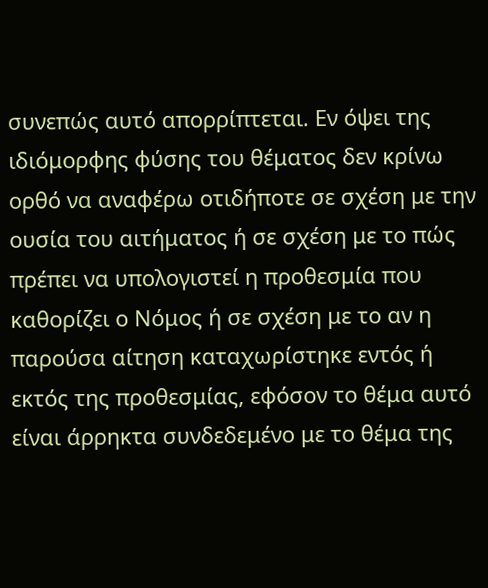συνεπώς αυτό απορρίπτεται. Εν όψει της ιδιόμορφης φύσης του θέματος δεν κρίνω ορθό να αναφέρω οτιδήποτε σε σχέση με την ουσία του αιτήματος ή σε σχέση με το πώς πρέπει να υπολογιστεί η προθεσμία που καθορίζει ο Νόμος ή σε σχέση με το αν η παρούσα αίτηση καταχωρίστηκε εντός ή εκτός της προθεσμίας, εφόσον το θέμα αυτό είναι άρρηκτα συνδεδεμένο με το θέμα της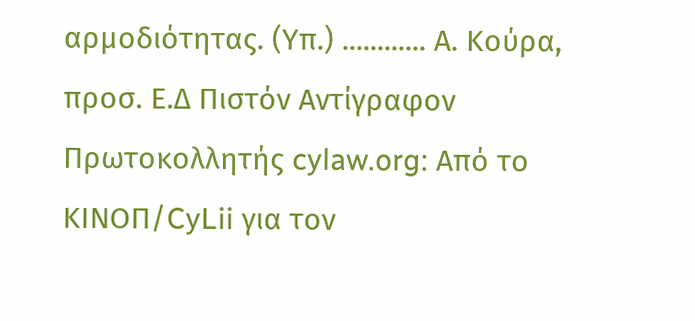αρμοδιότητας. (Υπ.) ............ Α. Κούρα, προσ. Ε.Δ Πιστόν Αντίγραφον Πρωτοκολλητής cylaw.org: Από το ΚΙΝOΠ/CyLii για τον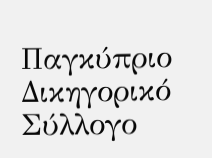Παγκύπριο Δικηγορικό Σύλλογο